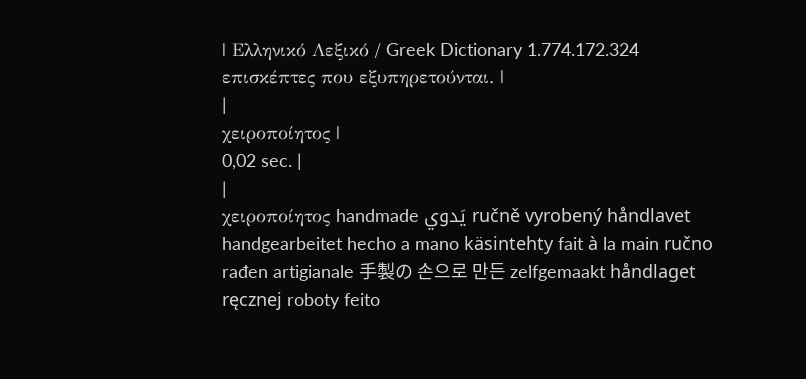| Ελληνικό Λεξικό / Greek Dictionary 1.774.172.324 επισκέπτες που εξυπηρετούνται. |
|
χειροποίητος |
0,02 sec. |
|
χειροποίητος handmade يَدوي ručně vyrobený håndlavet handgearbeitet hecho a mano käsintehty fait à la main ručno rađen artigianale 手製の 손으로 만든 zelfgemaakt håndlaget ręcznej roboty feito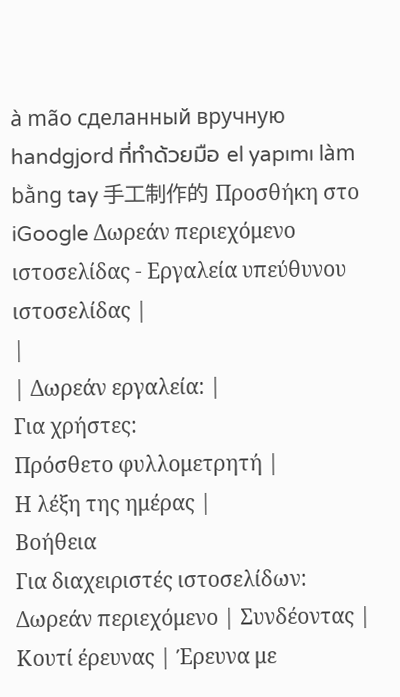à mão сделанный вручную handgjord ที่ทำด้วยมือ el yapımı làm bằng tay 手工制作的 Προσθήκη στο iGoogle Δωρεάν περιεχόμενο ιστοσελίδας - Εργαλεία υπεύθυνου ιστοσελίδας |
|
| Δωρεάν εργαλεία: |
Για χρήστες:
Πρόσθετο φυλλομετρητή |
Η λέξη της ημέρας |
Βοήθεια
Για διαχειριστές ιστοσελίδων: Δωρεάν περιεχόμενο | Συνδέοντας | Κουτί έρευνας | Έρευνα με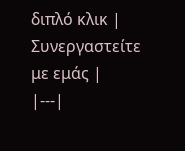διπλό κλικ | Συνεργαστείτε με εμάς |
|---|